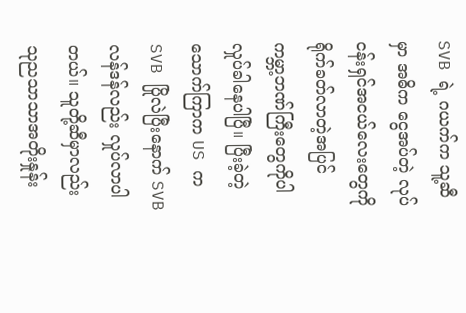SVB ရဲ့ ဂယက်က သူ့ဆီမှာ အဓိက ငွေအပ်တဲ့ လုပ်ငန်းရှင်အငယ်လေးတွေကို ရိုက်ခတ်လာတဲ့အပြင် ကမ္ဘာ့ဘဏ်ကြီးတွေကိုပါ လှုပ်ခါနေပါပြီ။ ပြီးခဲ့တဲ့သောက်ကြာက US က SVB ပြိုလဲပြီးနောက် SVB လန်ဒန်လည်း လှုပ်လာပါတယ်။ သူတို့ဆီမှာလည်း သုညသာသာအတိုးနှုန်း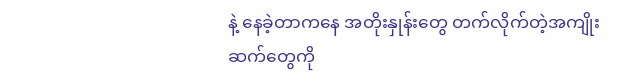နဲ့ နေခဲ့တာကနေ အတိုးနှုန်းတွေ တက်လိုက်တဲ့အကျိုးဆက်တွေကို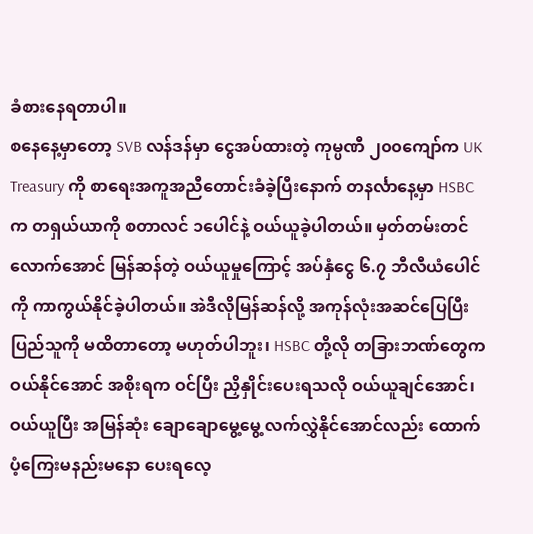ခံစားနေရတာပါ။
စနေနေ့မှာတော့ SVB လန်ဒန်မှာ ငွေအပ်ထားတဲ့ ကုမ္ပဏီ ၂၀၀ကျော်က UK Treasury ကို စာရေးအကူအညီတောင်းခံခဲ့ပြီးနောက် တနင်္လာနေ့မှာ HSBC က တရှယ်ယာကို စတာလင် ၁ပေါင်နဲ့ ဝယ်ယူခဲ့ပါတယ်။ မှတ်တမ်းတင်လောက်အောင် မြန်ဆန်တဲ့ ဝယ်ယူမှုကြောင့် အပ်နှံငွေ ၆.၇ ဘီလီယံပေါင်ကို ကာကွယ်နိုင်ခဲ့ပါတယ်။ အဲဒီလိုမြန်ဆန်လို့ အကုန်လုံးအဆင်ပြေပြီး ပြည်သူကို မထိတာတော့ မဟုတ်ပါဘူး၊ HSBC တို့လို တခြားဘဏ်တွေက ဝယ်နိုင်အောင် အစိုးရက ဝင်ပြီး ညှိနှိုင်းပေးရသလို ဝယ်ယူချင်အောင်၊ ဝယ်ယူပြီး အမြန်ဆုံး ချောချောမွေ့မွေ့ လက်လွှဲနိုင်အောင်လည်း ထောက်ပံ့ကြေးမနည်းမနော ပေးရလေ့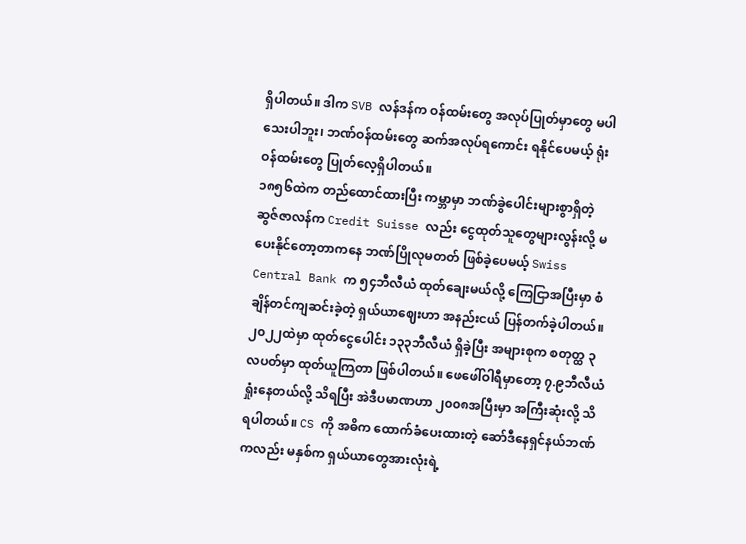ရှိပါတယ်။ ဒါက SVB လန်ဒန်က ဝန်ထမ်းတွေ အလုပ်ပြုတ်မှာတွေ မပါသေးပါဘူး၊ ဘဏ်ဝန်ထမ်းတွေ ဆက်အလုပ်ရကောင်း ရနိုင်ပေမယ့် ရုံးဝန်ထမ်းတွေ ပြုတ်လေ့ရှိပါတယ်။
၁၈၅၆ထဲက တည်ထောင်ထားပြီး ကမ္ဘာမှာ ဘဏ်ခွဲပေါင်းများစွာရှိတဲ့ ဆွဇ်ဇာလန်က Credit Suisse လည်း ငွေထုတ်သူတွေများလွန်းလို့ မပေးနိုင်တော့တာကနေ ဘဏ်ပြိုလုမတတ် ဖြစ်ခဲ့ပေမယ့် Swiss Central Bank က ၅၄ဘီလီယံ ထုတ်ချေးမယ်လို့ ကြေငြာအပြီးမှာ စံချိန်တင်ကျဆင်းခဲ့တဲ့ ရှယ်ယာဈေးဟာ အနည်းငယ် ပြန်တက်ခဲ့ပါတယ်။ ၂၀၂၂ထဲမှာ ထုတ်ငွေပေါင်း ၁၃၃ဘီလီယံ ရှိခဲ့ပြီး အများစုက စတုတ္ထ ၃လပတ်မှာ ထုတ်ယူကြတာ ဖြစ်ပါတယ်။ ဖေဖေါ်ဝါရီမှာတော့ ၇.၉ဘီလီယံ ရှုံးနေတယ်လို့ သိရပြီး အဲဒီပမာဏဟာ ၂၀၀၈အပြီးမှာ အကြီးဆုံးလို့ သိရပါတယ်။ CS ကို အဓိက ထောက်ခံပေးထားတဲ့ ဆော်ဒီနေရှင်နယ်ဘဏ်ကလည်း မနှစ်က ရှယ်ယာတွေအားလုံးရဲ့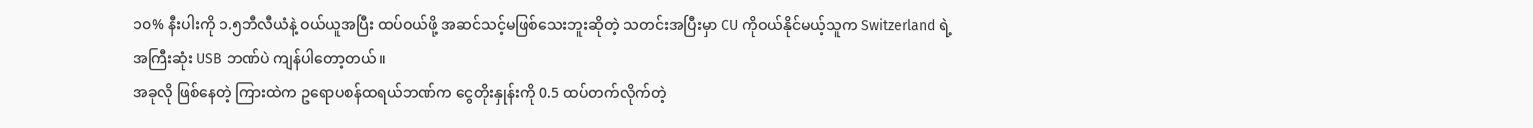၁၀% နီးပါးကို ၁.၅ဘီလီယံနဲ့ ဝယ်ယူအပြီး ထပ်ဝယ်ဖို့ အဆင်သင့်မဖြစ်သေးဘူးဆိုတဲ့ သတင်းအပြီးမှာ CU ကိုဝယ်နိုင်မယ့်သူက Switzerland ရဲ့ အကြီးဆုံး USB ဘဏ်ပဲ ကျန်ပါတော့တယ်။
အခုလို ဖြစ်နေတဲ့ ကြားထဲက ဥရောပစန်ထရယ်ဘဏ်က ငွေတိုးနှုန်းကို 0.5 ထပ်တက်လိုက်တဲ့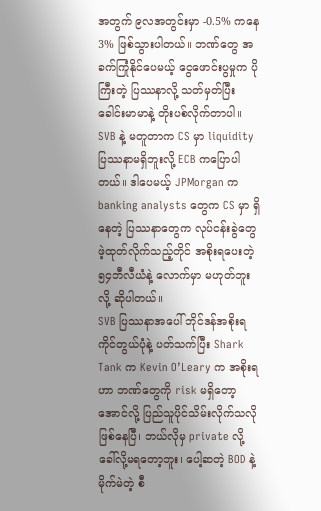အတွက် ၉လအတွင်းမှာ -0.5% ကနေ 3% ဖြစ်သွားပါတယ်။ ဘဏ်တွေ အခက်ကြုံနိုင်ပေမယ့် ငွေဖောင်းပွမှုက ပိုကြီးတဲ့ ပြဿနာလို့ သတ်မှတ်ပြီး ခေါင်းမာမာနဲ့ တိုးပစ်လိုက်တာပါ။ SVB နဲ့ မတူတာက CS မှာ liquidity ပြဿနာမရှိဘူးလို့ ECB ကပြောပါတယ်။ ဒါပေမယ့် JPMorgan က banking analysts တွေက CS မှာ ရှိနေတဲ့ ပြဿနာတွေက လုပ်ငန်းခွဲတွေ ဖဲ့ထုတ်လိုက်သည့်တိုင် အစိုးရပေးတဲ့ ၅၄ဘီလီယံနဲ့ လောက်မှာ မဟုတ်ဘူးလို့ ဆိုပါတယ်။
SVB ပြဿနာအပေါ် ဘိုင်ဒန်အစိုးရ ကိုင်တွယ်ပုံနဲ့ ပတ်သက်ပြီး Shark Tank က Kevin O’Leary က အစိုးရဟာ ဘဏ်တွေကို risk မရှိတော့အောင်လို့ ပြည်သူပိုင်သိမ်းလိုက်သလို ဖြစ်နေပြီ၊ ဘယ်လိုမှ private လို့ ခေါ်လို့မရတော့ဘူး၊ ပေါ့ဆတဲ့ BOD နဲ့ မိုက်မဲတဲ့ စီ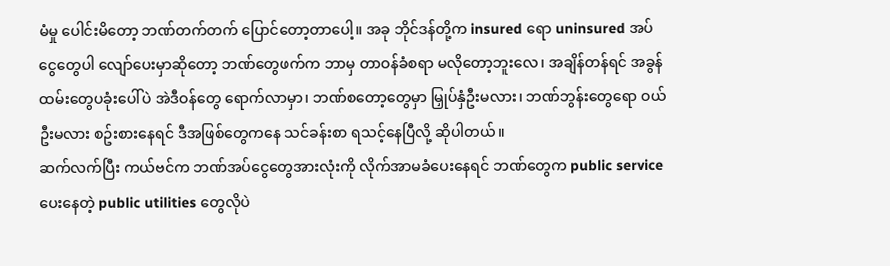မံမှု ပေါင်းမိတော့ ဘဏ်တက်တက် ပြောင်တော့တာပေါ့။ အခု ဘိုင်ဒန်တို့က insured ရော uninsured အပ်ငွေတွေပါ လျော်ပေးမှာဆိုတော့ ဘဏ်တွေဖက်က ဘာမှ တာဝန်ခံစရာ မလိုတော့ဘူးလေ၊ အချိန်တန်ရင် အခွန်ထမ်းတွေပခုံးပေါ်ပဲ အဲဒီဝန်တွေ ရောက်လာမှာ၊ ဘဏ်စတော့တွေမှာ မြှုပ်နှံဦးမလား၊ ဘဏ်ဘွန်းတွေရော ဝယ်ဦးမလား စဥ်းစားနေရင် ဒီအဖြစ်တွေကနေ သင်ခန်းစာ ရသင့်နေပြီလို့ ဆိုပါတယ်။
ဆက်လက်ပြီး ကယ်ဗင်က ဘဏ်အပ်ငွေတွေအားလုံးကို လိုက်အာမခံပေးနေရင် ဘဏ်တွေက public service ပေးနေတဲ့ public utilities တွေလိုပဲ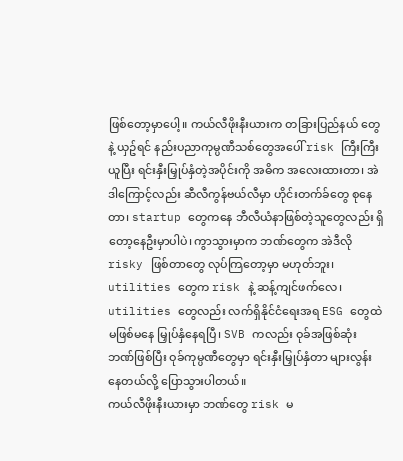ဖြစ်တော့မှာပေါ့။ ကယ်လီဖိုးနီးယားက တခြားပြည်နယ် တွေနဲ့ ယှဥ်ရင် နည်းပညာကုမ္ပဏီသစ်တွေအပေါ် risk ကြီးကြီး ယူပြီး ရင်းနှီးမြှုပ်နှံတဲ့အပိုင်းကို အဓိက အလေးထားတာ၊ အဲဒါကြောင့်လည်း ဆီလီကွန်ဗယ်လီမှာ ဟိုင်းတက်ခ်တွေ စုနေတာ၊ startup တွေကနေ ဘီလီယံနာဖြစ်တဲ့သူတွေလည်း ရှိတော့နေဦးမှာပါပဲ၊ ကွာသွားမှာက ဘဏ်တွေက အဲဒီလို risky ဖြစ်တာတွေ လုပ်ကြတော့မှာ မဟုတ်ဘူး၊ utilities တွေက risk နဲ့ ဆန့်ကျင်ဖက်လေ၊ utilities တွေလည်း လက်ရှိနိုင်ငံရေးအရ ESG တွေထဲ မဖြစ်မနေ မြှုပ်နှံနေရပြီ၊ SVB ကလည်း ဝုခ်အဖြစ်ဆုံး ဘဏ်ဖြစ်ပြီး ဝုခ်ကုမ္ပဏီတွေမှာ ရင်းနှီးမြှုပ်နှံတာ များလွန်းနေတယ်လို့ ပြောသွားပါတယ်။
ကယ်လီဖိုးနီးယားမှာ ဘဏ်တွေ risk မ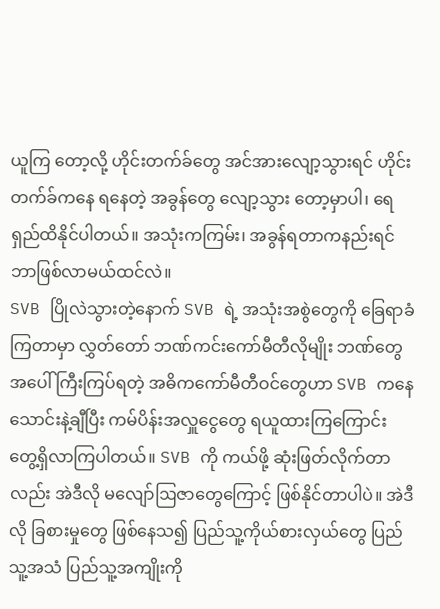ယူကြ တော့လို့ ဟိုင်းတက်ခ်တွေ အင်အားလျော့သွားရင် ဟိုင်းတက်ခ်ကနေ ရနေတဲ့ အခွန်တွေ လျော့သွား တော့မှာပါ၊ ရေရှည်ထိနိုင်ပါတယ်။ အသုံးကကြမ်း၊ အခွန်ရတာကနည်းရင် ဘာဖြစ်လာမယ်ထင်လဲ။
SVB ပြိုလဲသွားတဲ့နောက် SVB ရဲ့ အသုံးအစွဲတွေကို ခြေရာခံကြတာမှာ လွှတ်တော် ဘဏ်ကင်းကော်မီတီလိုမျိုး ဘဏ်တွေအပေါ် ကြီးကြပ်ရတဲ့ အဓိကကော်မီတီဝင်တွေဟာ SVB ကနေ သောင်းနဲ့ချီပြီး ကမ်ပိန်းအလှူငွေတွေ ရယူထားကြကြောင်း တွေ့ရှိလာကြပါတယ်။ SVB ကို ကယ်ဖို့ ဆုံးဖြတ်လိုက်တာလည်း အဲဒီလို မလျော်ဩဇာတွေကြောင့် ဖြစ်နိုင်တာပါပဲ။ အဲဒီလို ခြစားမှုတွေ ဖြစ်နေသ၍ ပြည်သူ့ကိုယ်စားလှယ်တွေ ပြည်သူ့အသံ ပြည်သူ့အကျိုးကို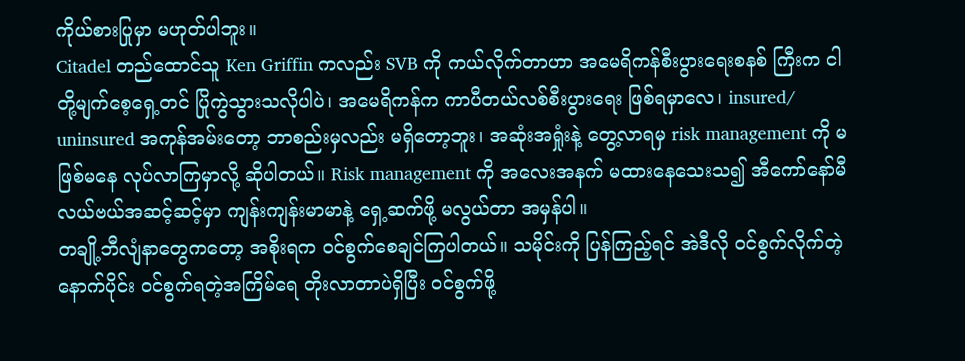ကိုယ်စားပြုမှာ မဟုတ်ပါဘူး။
Citadel တည်ထောင်သူ Ken Griffin ကလည်း SVB ကို ကယ်လိုက်တာဟာ အမေရိကန်စီးပွားရေးစနစ် ကြီးက ငါတို့မျက်စေ့ရှေ့တင် ပြိုကွဲသွားသလိုပါပဲ၊ အမေရိကန်က ကာပီတယ်လစ်စီးပွားရေး ဖြစ်ရမှာလေ၊ insured/ uninsured အကုန်အမ်းတော့ ဘာစည်းမှလည်း မရှိတော့ဘူး၊ အဆုံးအရှုံးနဲ့ တွေ့လာရမှ risk management ကို မဖြစ်မနေ လုပ်လာကြမှာလို့ ဆိုပါတယ်။ Risk management ကို အလေးအနက် မထားနေသေးသ၍ အီကော်နော်မီ လယ်ဗယ်အဆင့်ဆင့်မှာ ကျန်းကျန်းမာမာနဲ့ ရှေ့ဆက်ဖို့ မလွယ်တာ အမှန်ပါ။
တချို့ဘီလျံနာတွေကတော့ အစိုးရက ဝင်စွက်စေချင်ကြပါတယ်။ သမိုင်းကို ပြန်ကြည့်ရင် အဲဒီလို ဝင်စွက်လိုက်တဲ့နောက်ပိုင်း ဝင်စွက်ရတဲ့အကြိမ်ရေ တိုးလာတာပဲရှိပြီး ဝင်စွက်ဖို့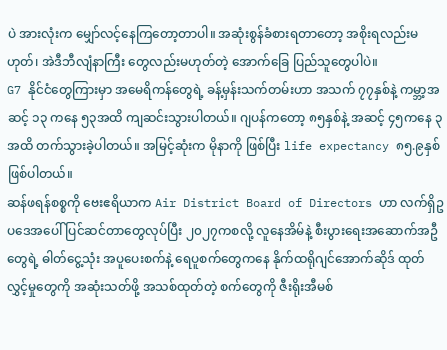ပဲ အားလုံးက မျှော်လင့်နေကြတော့တာပါ။ အဆုံးစွန်ခံစားရတာတော့ အစိုးရလည်းမဟုတ်၊ အဲဒီဘီလျံနာကြီး တွေလည်းမဟုတ်တဲ့ အောက်ခြေ ပြည်သူတွေပါပဲ။
G7 နိုင်ငံတွေကြားမှာ အမေရိကန်တွေရဲ့ ခန့်မှန်းသက်တမ်းဟာ အသက် ၇၇နှစ်နဲ့ ကမ္ဘာ့အဆင့် ၁၃ ကနေ ၅၃အထိ ကျဆင်းသွားပါတယ်။ ဂျပန်ကတော့ ၈၅နှစ်နဲ့ အဆင့် ၄၅ကနေ ၃ အထိ တက်သွားခဲ့ပါတယ်။ အမြင့်ဆုံးက မိုနာကို ဖြစ်ပြီး life expectancy ၈၅.၉နှစ် ဖြစ်ပါတယ်။
ဆန်ဖရန်စစ္စကို ဗေးဧရိယာက Air District Board of Directors ဟာ လက်ရှိဥပဒေအပေါ် ပြင်ဆင်တာတွေလုပ်ပြီး ၂၀၂၇ကစလို့ လူနေအိမ်နဲ့ စီးပွားရေးအဆောက်အဦတွေရဲ့ ဓါတ်ငွေ့သုံး အပူပေးစက်နဲ့ ရေပူစက်တွေကနေ နိုက်ထရိုဂျင်အောက်ဆိုဒ် ထုတ်လွှင့်မှုတွေကို အဆုံးသတ်ဖို့ အသစ်ထုတ်တဲ့ စက်တွေကို ဇီးရိုးအီမစ်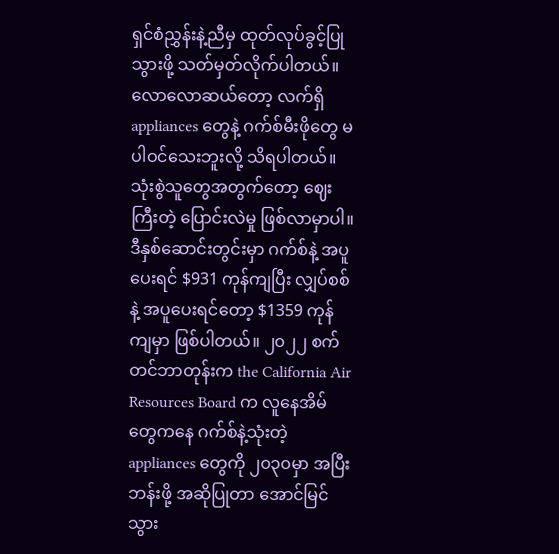ရှင်စံညွှန်းနဲ့ညီမှ ထုတ်လုပ်ခွင့်ပြုသွားဖို့ သတ်မှတ်လိုက်ပါတယ်။ လောလောဆယ်တော့ လက်ရှိ appliances တွေနဲ့ ဂက်စ်မီးဖိုတွေ မပါဝင်သေးဘူးလို့ သိရပါတယ်။ သုံးစွဲသူတွေအတွက်တော့ ဈေးကြီးတဲ့ ပြောင်းလဲမှု ဖြစ်လာမှာပါ။ ဒီနှစ်ဆောင်းတွင်းမှာ ဂက်စ်နဲ့ အပူပေးရင် $931 ကုန်ကျပြီး လျှပ်စစ်နဲ့ အပူပေးရင်တော့ $1359 ကုန်ကျမှာ ဖြစ်ပါတယ်။ ၂၀၂၂ စက်တင်ဘာတုန်းက the California Air Resources Board က လူနေအိမ်တွေကနေ ဂက်စ်နဲ့သုံးတဲ့ appliances တွေကို ၂၀၃၀မှာ အပြီးဘန်းဖို့ အဆိုပြုတာ အောင်မြင်သွား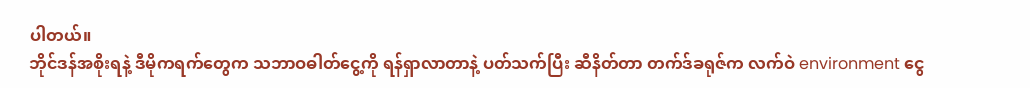ပါတယ်။
ဘိုင်ဒန်အစိုးရနဲ့ ဒီမိုကရက်တွေက သဘာဝဓါတ်ငွေ့ကို ရန်ရှာလာတာနဲ့ ပတ်သက်ပြီး ဆီနိတ်တာ တက်ဒ်ခရုဇ်က လက်ဝဲ environment ငွေ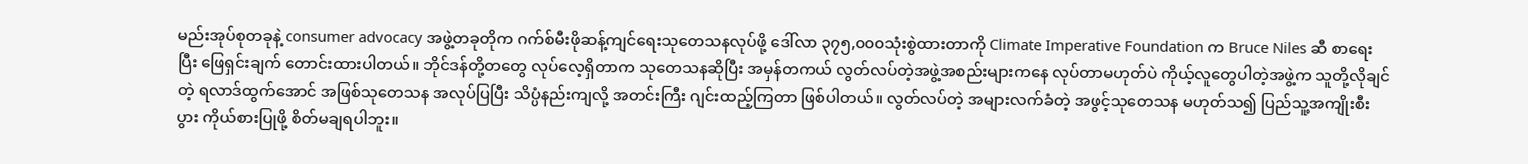မည်းအုပ်စုတခုနဲ့ consumer advocacy အဖွဲ့တခုတိုက ဂက်စ်မီးဖိုဆန့်ကျင်ရေးသုတေသနလုပ်ဖို့ ဒေါ်လာ ၃၇၅,၀၀၀သုံးစွဲထားတာကို Climate Imperative Foundation က Bruce Niles ဆီ စာရေးပြီး ဖြေရှင်းချက် တောင်းထားပါတယ်။ ဘိုင်ဒန်တို့တတွေ လုပ်လေ့ရှိတာက သုတေသနဆိုပြီး အမှန်တကယ် လွတ်လပ်တဲ့အဖွဲ့အစည်းများကနေ လုပ်တာမဟုတ်ပဲ ကိုယ့်လူတွေပါတဲ့အဖွဲ့က သူတို့လိုချင်တဲ့ ရလာဒ်ထွက်အောင် အဖြစ်သုတေသန အလုပ်ပြပြီး သိပ္ပံနည်းကျလို့ အတင်းကြီး ဂျင်းထည့်ကြတာ ဖြစ်ပါတယ်။ လွတ်လပ်တဲ့ အများလက်ခံတဲ့ အဖွင့်သုတေသန မဟုတ်သ၍ ပြည်သူ့အကျိုးစီးပွား ကိုယ်စားပြုဖို့ စိတ်မချရပါဘူး။